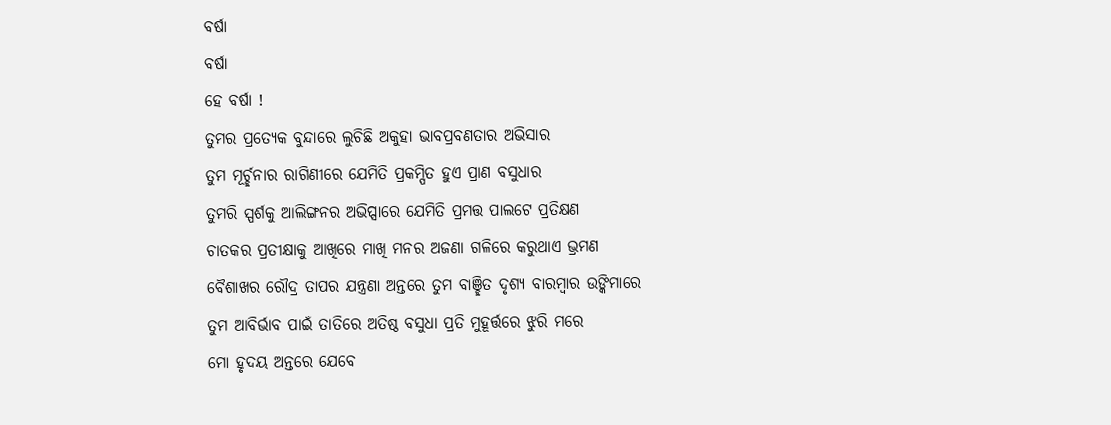ବର୍ଷା
ବର୍ଷା
ହେ ବର୍ଷା !
ତୁମର ପ୍ରତ୍ୟେକ ବୁନ୍ଦାରେ ଲୁଚିଛି ଅକୁହା ଭାବପ୍ରବଣତାର ଅଭିସାର
ତୁମ ମୂର୍ଚ୍ଛନାର ରାଗିଣୀରେ ଯେମିତି ପ୍ରକମ୍ପିତ ହୁଏ ପ୍ରାଣ ବସୁଧାର
ତୁମରି ସ୍ପର୍ଶକୁ ଆଲିଙ୍ଗନର ଅଭିପ୍ସାରେ ଯେମିତି ପ୍ରମତ୍ତ ପାଲଟେ ପ୍ରତିକ୍ଷଣ
ଚାତକର ପ୍ରତୀକ୍ଷାକୁ ଆଖିରେ ମାଖି ମନର ଅଜଣା ଗଳିରେ କରୁଥାଏ ଭ୍ରମଣ
ବୈଶାଖର ରୌଦ୍ର ତାପର ଯନ୍ତ୍ରଣା ଅନ୍ତରେ ତୁମ ବାଞ୍ଛିତ ଦୃଶ୍ୟ ବାରମ୍ବାର ଉଙ୍କିମାରେ
ତୁମ ଆବିର୍ଭାବ ପାଇଁ ତାତିରେ ଅତିଷ୍ଠ ବସୁଧା ପ୍ରତି ମୁହୂର୍ତ୍ତରେ ଝୁରି ମରେ
ମୋ ହୃଦୟ ଅନ୍ତରେ ଯେବେ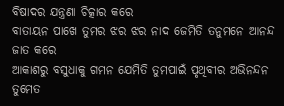ବିଷାଦର ଯନ୍ତ୍ରଣା ଚିତ୍କାର କରେ
ବାତାୟନ ପାଖେ ତୁମର ଝର ଝର ନାଦ ଜେମିତି ତନୁମନେ ଆନନ୍ଦ ଜାତ କରେ
ଆକାଶରୁ ବସୁଧାକୁ ଗମନ ଯେମିତି ତୁମପାଇଁ ପୃଥିବୀର ଅଭିନନ୍ଦନ
ତୁମେତ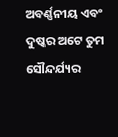ଅବର୍ଣ୍ଣନୀୟ ଏବଂ ଦୁଷ୍କର ଅଟେ ତୁମ ସୌନ୍ଦର୍ଯ୍ୟର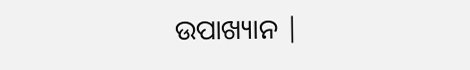ଉପାଖ୍ୟାନ |